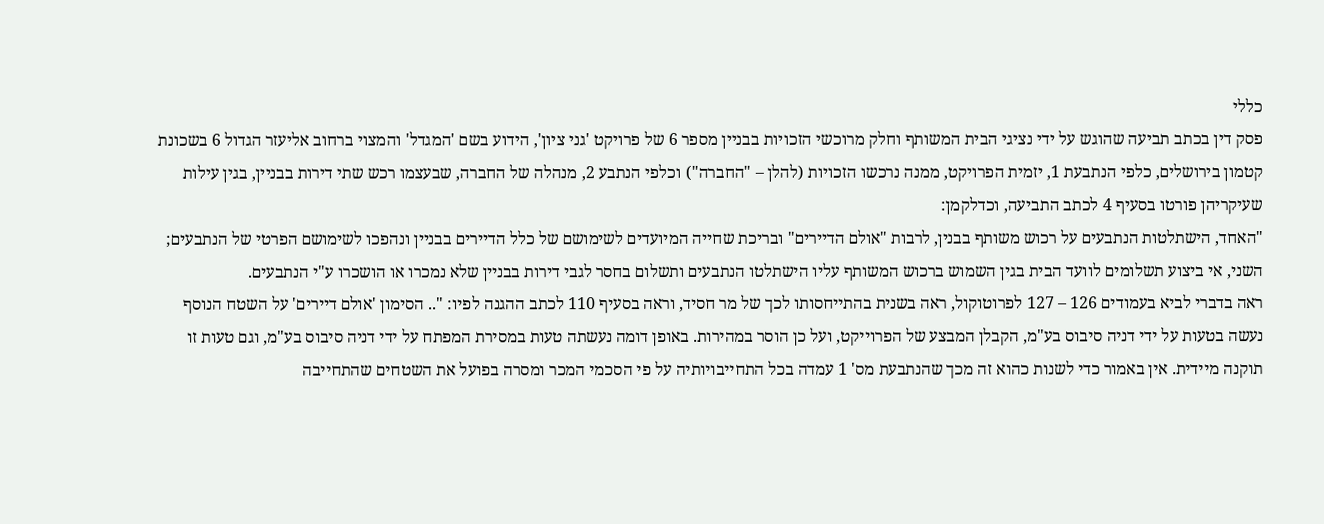כללי
פסק דין בכתב תביעה שהוגש על ידי נציגי הבית המשותף וחלק מרוכשי הזכויות בבניין מספר 6 של פרויקט 'גני ציון', הידוע בשם 'המגדל' והמצוי ברחוב אליעזר הגדול 6 בשכונת קטמון בירושלים, כלפי הנתבעת 1, יזמית הפרויקט, ממנה נרכשו הזכויות (להלן – "החברה") וכלפי הנתבע 2, מנהלה של החברה, שבעצמו רכש שתי דירות בבניין, בגין עילות שעיקריהן פורטו בסעיף 4 לכתב התביעה, וכדלקמן:
"האחד, הישתלטות הנתבעים על רכוש משותף בבנין, לרבות "אולם הדיירים" ובריכת שחייה המיועדים לשימושם של כלל הדיירים בבניין ונהפכו לשימושם הפרטי של הנתבעים;
השני, אי ביצוע תשלומים לוועד הבית בגין השמוש ברכוש המשותף עליו הישתלטו הנתבעים ותשלום בחסר לגבי דירות בבניין שלא נמכרו או הושכרו ע"י הנתבעים.
ראה בדברי לביא בעמודים 126 – 127 לפרוטוקול, ראה בשנית בהתייחסותו לכך של מר חסיד, וראה בסעיף 110 לכתב ההגנה לפיו: ".. הסימון 'אולם דיירים' על השטח הנוסף נעשה בטעות על ידי דניה סיבוס בע"מ, הקבלן המבצע של הפרוייקט, ועל כן הוסר במהירות. באופן דומה נעשתה טעות במסירת המפתח על ידי דניה סיבוס בע"מ, וגם טעות זו תוקנה מיידית. אין באמור כדי לשנות כהוא זה מכך שהנתבעת מס' 1 עמדה בכל התחייבויותיה על פי הסכמי המכר ומסרה בפועל את השטחים שהתחייבה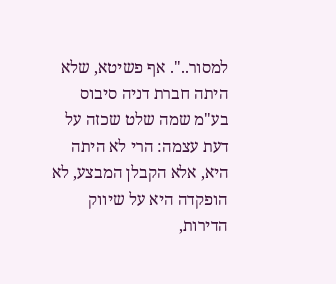למסור..". אף פשיטא, שלא היתה חברת דניה סיבוס בע"מ שמה שלט שכזה על דעת עצמה: הרי לא היתה היא, אלא הקבלן המבצע, לא הופקדה היא על שיווק הדירות,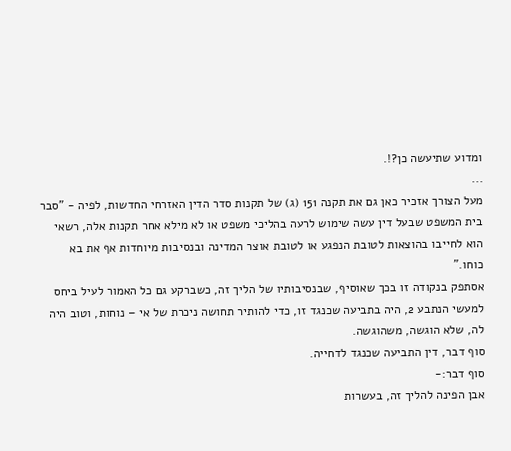ומדוע שתיעשה כן?!.
...
מעל הצורך אזכיר כאן גם את תקנה 151 (ג) של תקנות סדר הדין האזרחי החדשות, לפיה - "סבר בית המשפט שבעל דין עשה שימוש לרעה בהליכי משפט או לא מילא אחר תקנות אלה, רשאי הוא לחייבו בהוצאות לטובת הנפגע או לטובת אוצר המדינה ובנסיבות מיוחדות אף את בא כוחו."
אסתפק בנקודה זו בכך שאוסיף, שבנסיבותיו של הליך זה, כשברקע גם כל האמור לעיל ביחס למעשי הנתבע 2, היה בתביעה שכנגד זו, כדי להותיר תחושה ניכרת של אי – נוחות, וטוב היה לה, שלא הוגשה, משהוגשה.
סוף דבר, דין התביעה שכנגד לדחייה.
סוף דבר:-
אבן הפינה להליך זה, בעשרות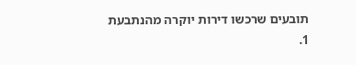תובעים שרכשו דירות יוקרה מהנתבעת 1.